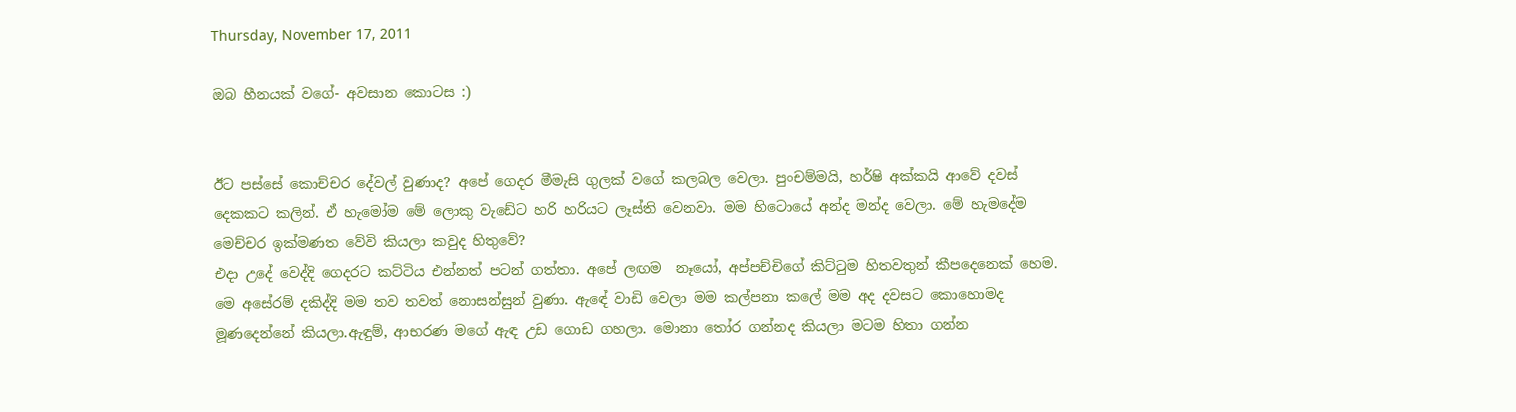Thursday, November 17, 2011

ඔබ හීනයක් වගේ- අවසාන කොටස :)


ඊට පස්සේ කොච්චර දේවල් වුණාද? අපේ ගෙදර මීමැසි ගුලක් වගේ කලබල වෙලා. පුංචම්මයි, හර්ෂි අක්කයි ආවේ දවස් දෙකකට කලින්. ඒ හැමෝම මේ ලොකු වැඩේට හරි හරියට ලෑස්ති වෙනවා. මම හිටොයේ අන්ද මන්ද වෙලා. මේ හැමදේම මෙච්චර ඉක්මණත වේවි කියලා කවුද හිතුවේ?
එදා උදේ වෙද්දි ගෙදරට කට්ටිය එන්නත් පටන් ගත්තා. අපේ ලඟම  නෑයෝ, අප්පච්චිගේ කිට්ටුම හිතවතුන් කීපදෙනෙක් හෙම. මෙ අසේරම් දකිද්දි මම තව තවත් නොසන්සුන් වුණා. ඇඳේ වාඩි වෙලා මම කල්පනා කලේ මම අද දවසට කොහොමද මූණදෙන්නේ කියලා.ඇඳුම්, ආභරණ මගේ ඇඳ උඩ ගොඩ ගහලා. මොනා තෝර ගන්නද කියලා මටම හිතා ගන්න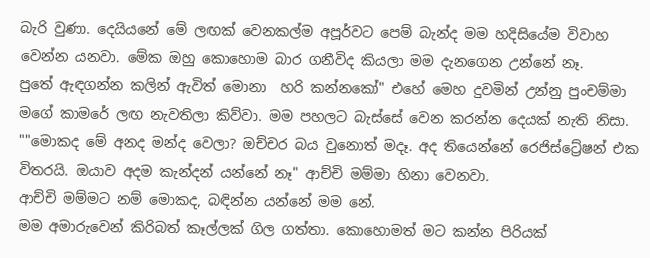බැරි වුණා. දෙයියනේ මේ ලඟක් වෙනකල්ම අපූර්වට පෙම් බැන්ද මම හදිසියේම විවාහ වෙන්න යනවා. මේක ඔහු කොහොම බාර ගනීවිද කියලා මම දැනගෙන උන්නේ නෑ.
පුතේ ඇඳගන්න කලින් ඇවිත් මොනා  හරි කන්නකෝ" එහේ මෙහ දුවමින් උන්නු පුංචම්මා මගේ කාමරේ ලඟ නැවතිලා කිව්වා. මම පහලට බැස්සේ වෙන කරන්න දෙයක් නැති නිසා.
""මොකද මේ අනද මන්ද වෙලා? ඔච්චර බය වුනොත් මදෑ. අද තියෙන්නේ රෙජිස්ට්‍රේෂන් එක විතරයි. ඔයාව අදම කැන්දන් යන්නේ නෑ" ආච්චි මම්මා හිනා වෙනවා.
ආච්චි මම්මට නම් මොකද, බඳින්න යන්නේ මම නේ.
මම අමාරුවෙන් කිරිබත් කෑල්ලක් ගිල ගත්තා. කොහොමත් මට කන්න පිරියක්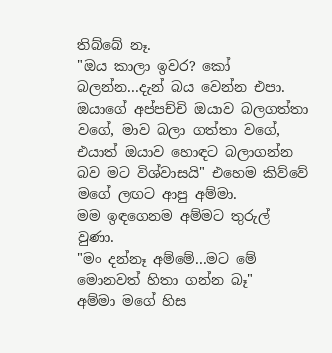තිබ්බේ නෑ.
"ඔය කාලා ඉවර? කෝ බලන්න...දැන් බය වෙන්න එපා. ඔයාගේ අප්පච්චි ඔයාව බලගත්තා වගේ, මාව බලා ගත්තා වගේ, එයාත් ඔයාව හොඳට බලාගන්න බව මට විශ්වාසයි" එහෙම කිව්වේ මගේ ලඟට ආපු අම්මා.
මම ඉඳගෙනම අම්මට තුරුල් වුණා.
"මං දන්නෑ අම්මේ...මට මේ මොනවත් හිතා ගන්න බෑ"
අම්මා මගේ හිස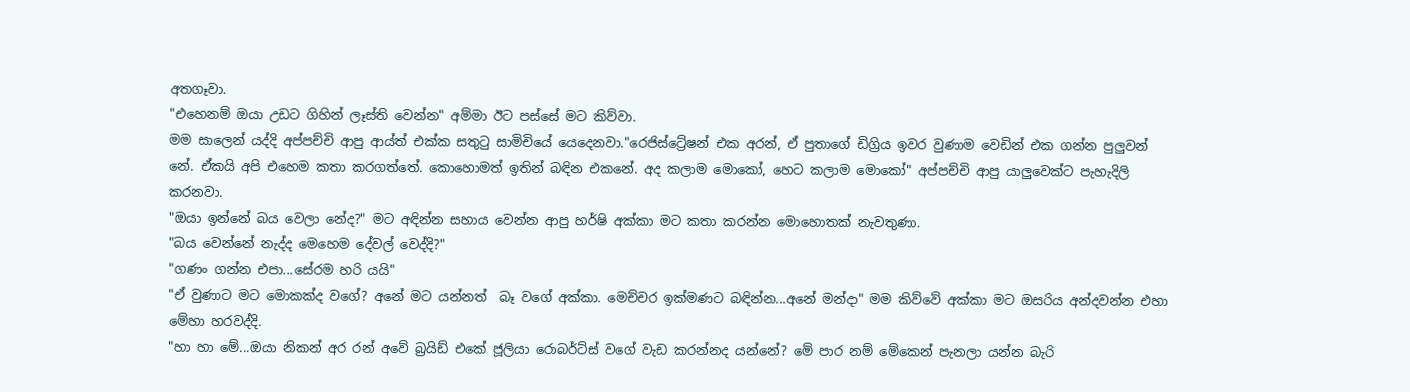අතගෑවා.
"එහෙනම් ඔයා උඩට ගිහින් ලෑස්ති වෙන්න" අම්මා ඊට පස්සේ මට කිව්වා.
මම සාලෙන් යද්දි අප්පච්චි ආපු ආය්ත් එක්ක සතුටු සාමිචියේ යෙදෙනවා."රෙජිස්ට්‍රේෂන් එක අරන්, ඒ පුතාගේ ඩිග්‍රිය ඉවර වුණාම වෙඩින් එක ගන්න පුලුවන් නේ. ඒකයි අපි එහෙම කතා කරගත්තේ. කොහොමත් ඉතින් බඳින එකනේ. අද කලාම මොකෝ, හෙට කලාම මොකෝ" අප්පච්චි ආපු යාලුවෙක්ට පැහැදිලි කරනවා.
"ඔයා ඉන්නේ බය වෙලා නේද?" මට අඳින්න සහාය වෙන්න ආපු හර්ෂි අක්කා මට කතා කරන්න මොහොතක් නැවතුණා.
"බය වෙන්නේ නැද්ද මෙහෙම දේවල් වෙද්දි?"
"ගණං ගන්න එපා...සේරම හරි යයි"
"ඒ වුණාට මට මොකක්ද වගේ? අනේ මට යන්නත්  බෑ වගේ අක්කා. මෙච්චර ඉක්මණට බඳින්න...අනේ මන්දා" මම කිව්වේ අක්කා මට ඔසරිය අන්දවන්න එහා මේහා හරවද්දි.
"හා හා මේ...ඔයා නිකන් අර රන් අවේ බ්‍රයිඩ් එකේ ජූලියා රොබර්ට්ස් වගේ වැඩ කරන්නද යන්නේ? මේ පාර නම් මේකෙන් පැනලා යන්න බැරි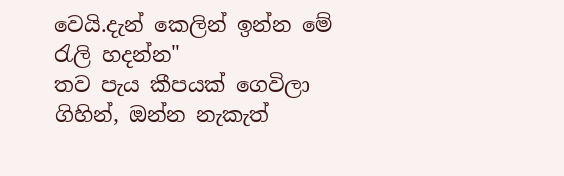වෙයි.දැන් කෙලින් ඉන්න මේ රැලි හදන්න"
තව පැය කීපයක් ගෙවිලා ගිහින්, ඔන්න නැකැත්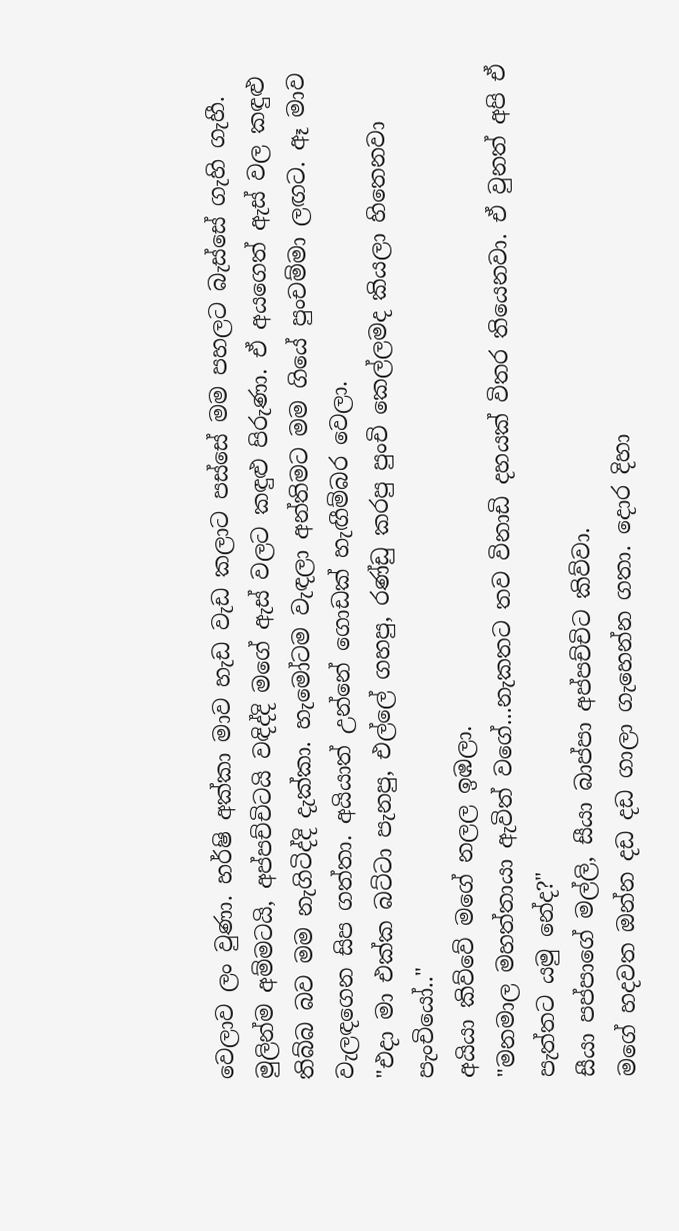වෙලාව ලං වුණා. හර්ෂි අක්කා මාව හැඩ වැඩ කලාට පස්සේ මම පහලට බැස්සේ ගැහි ගැහී. මුලින්ම අම්මටයි, අප්පච්චිටයි වඳිද්දි මගේ ඇස් වලට කඳුළු පිරුණා. ඒ අයගෙත් ඇස් වල කඳුළු තිබ්බ බව මම නැගිටිද්දි දැක්කා. හැමෝටම වැඳලා අන්තිමට මම ගියේ පුංචම්මා ලඟට. ඈ මාව වැලඳගෙන සිප ගත්තා. අයියාත් උන්නේ ගොඩක් හැඟීම්බර වෙලා.
"එදා මා එක්ක බට්ටා පැනපු, එල්ලේ ගහපු, රණ්ඩු කරපු පුංචි කෙල්ලමද කියලා හිතෙනවා පැංචියෝ.."
අයියා කිව්වේ මගේ නලල ඉඹලා.
"මනමාල මහත්තායා ඇවිත් වගේ...නැකතට තව විනාඩි දහයක් විතර තියෙනවා. ඒ වුනත් අපි ඒ පැත්තට යමු නේද?"
සීයා පප්පාගේ මල්ලි, සීයා බාප්පා අප්පච්චිට කිව්වා.
මගේ හදවත ඔන්න දඩ දඩ ගාලා ගැහෙන්න ගතා. දොර දිහා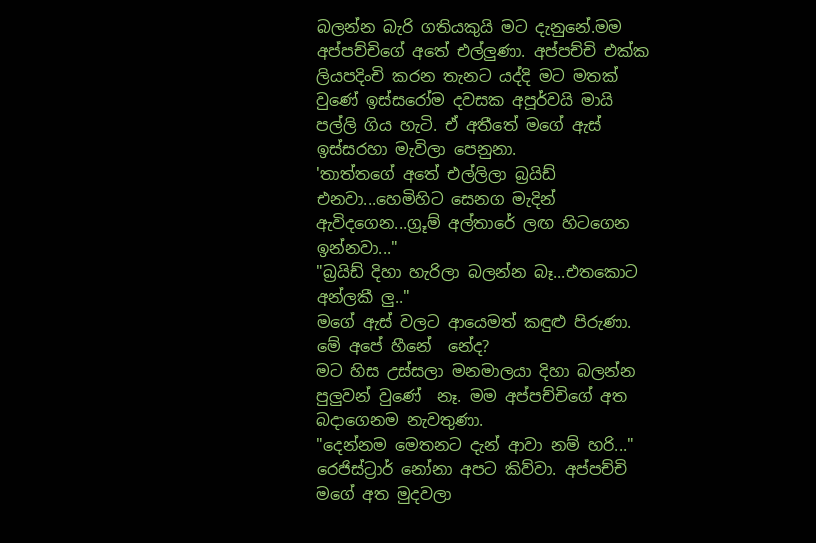බලන්න බැරි ගතියකුයි මට දැනුනේ.මම අප්පච්චිගේ අතේ එල්ලුණා. අප්පච්චි එක්ක ලියපදිංචි කරන තැනට යද්දි මට මතක් වුණේ ඉස්සරෝම දවසක අපූර්වයි මායි පල්ලි ගිය හැටි. ඒ අතීතේ මගේ ඇස් ඉස්සරහා මැවිලා පෙනුනා.
'තාත්තගේ අතේ එල්ලිලා බ්‍රයිඩ් එනවා...හෙමිහිට සෙනග මැදින් ඇවිදගෙන...ග්‍රූම් අල්තාරේ ලඟ හිටගෙන ඉන්නවා..."
"බ්‍රයිඩ් දිහා හැරිලා බලන්න බෑ...එතකොට අන්ලකී ලු.."
මගේ ඇස් වලට ආයෙමත් කඳුළු පිරුණා. මේ අපේ හීනේ  නේද?
මට හිස උස්සලා මනමාලයා දිහා බලන්න පුලුවන් වුණේ  නෑ. මම අප්පච්චිගේ අත බදාගෙනම නැවතුණා.
"දෙන්නම මෙතනට දැන් ආවා නම් හරි..." රෙජිස්ට්‍රාර් නෝනා අපට කිව්වා. අප්පච්චි මගේ අත මුදවලා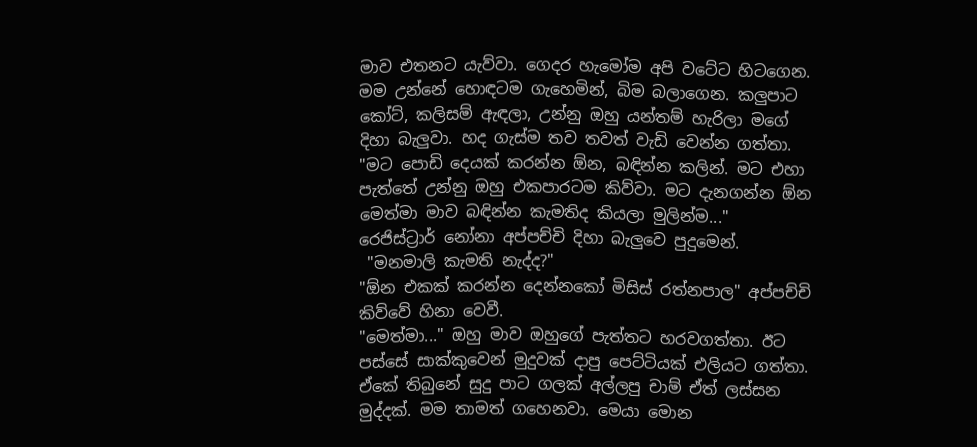මාව එතනට යැව්වා. ගෙදර හැමෝම අපි වටේට හිටගෙන. මම උන්නේ හොඳටම ගැහෙමින්, බිම බලාගෙන. කලුපාට කෝට්, කලිසම් ඇඳලා, උන්නු ඔහු යන්තම් හැරිලා මගේ දිහා බැලුවා. හද ගැස්ම තව තවත් වැඩි වෙන්න ගත්තා.
"මට පොඩි දෙයක් කරන්න ඕන, බඳින්න කලින්. මට එහා පැත්තේ උන්නු ඔහු එකපාරටම කිව්වා. මට දැනගන්න ඕන මෙත්මා මාව බඳින්න කැමතිද කියලා මුලින්ම..."
රෙජිස්ට්‍රාර් නෝනා අප්පච්චි දිහා බැලුවෙ පුදුමෙන්.
 "මනමාලි කැමති නැද්ද?"
"ඕන එකක් කරන්න දෙන්නකෝ මිසිස් රත්නපාල" අප්පච්චි කිව්වේ හිනා වෙවී.
"මෙත්මා..." ඔහු මාව ඔහුගේ පැත්තට හරවගත්තා. ඊට පස්සේ සාක්කුවෙන් මුදුවක් දාපු පෙට්ටියක් එලියට ගත්තා. ඒකේ තිබුනේ සුදු පාට ගලක් අල්ලපු චාම් ඒත් ලස්සන මුද්දක්. මම තාමත් ගහෙනවා. මෙයා මොන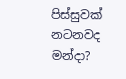පිස්සුවක් නටනවද මන්දා?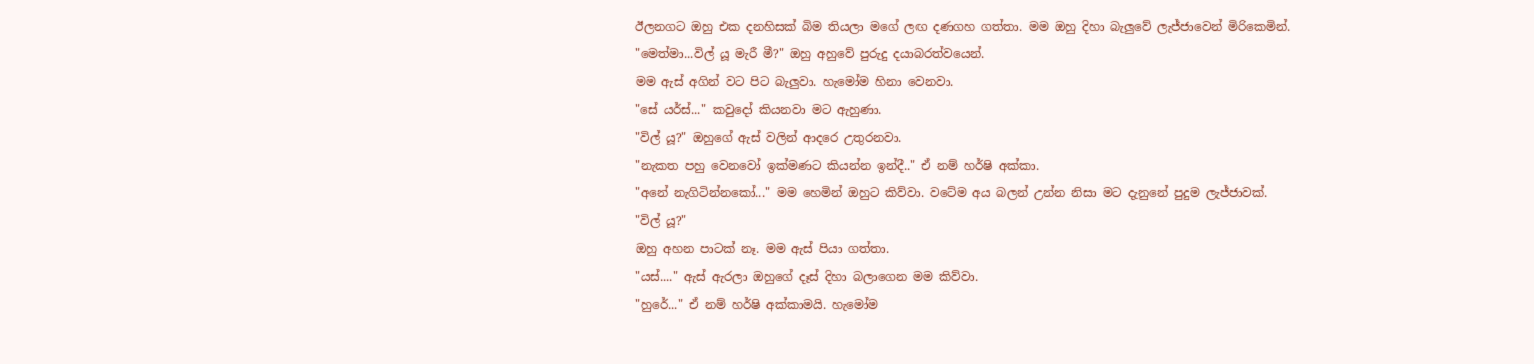ඊලනගට ඔහු එක දනහිසක් බිම තියලා මගේ ලඟ දණගහ ගත්තා. මම ඔහු දිහා බැලුවේ ලැජ්ජාවෙන් මිරිකෙමින්.
"මෙත්මා...විල් යූ මැරී මී?" ඔහු අහුවේ පුරුදු දයාබරත්වයෙන්.
මම ඇස් අගින් වට පිට බැලුවා. හැමෝම හිනා වෙනවා.
"සේ යර්ස්..." කවුදෝ කියනවා මට ඇහුණා.
"විල් යූ?" ඔහුගේ ඇස් වලින් ආදරෙ උතුරනවා.
"නැකත පහු වෙනවෝ ඉක්මණට කියන්න ඉන්දී.." ඒ නම් හර්ෂි අක්කා.
"අනේ නැගිටින්නකෝ..." මම හෙමින් ඔහුට කිව්වා. වටේම අය බලන් උන්න නිසා මට දැනුනේ පුදුම ලැජ්ජාවක්.
"විල් යූ?"
ඔහු අහන පාටක් නෑ. මම ඇස් පියා ගත්තා.
"යස්...." ඇස් ඇරලා ඔහුගේ දෑස් දිහා බලාගෙන මම කිව්වා.
"හුරේ..." ඒ නම් හර්ෂි අක්කාමයි. හැමෝම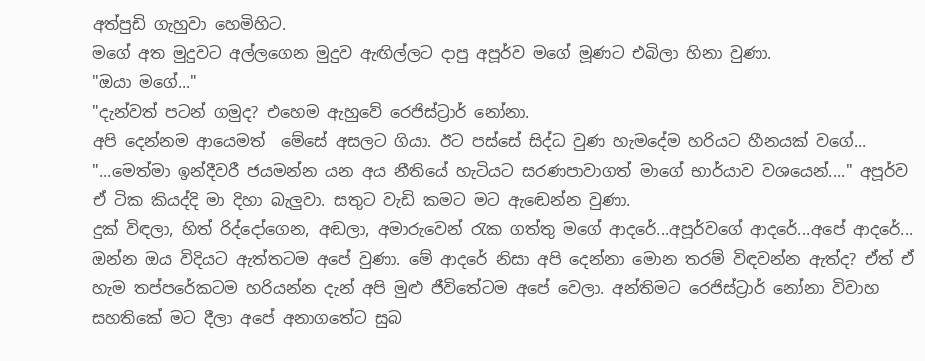අත්පුඩි ගැහුවා හෙමිහිට.
මගේ අත මුදුවට අල්ලගෙන මුදුව ඇඟිල්ලට දාපු අපූර්ව මගේ මූණට එබිලා හිනා වුණා.
"ඔයා මගේ..."
"දැන්වත් පටන් ගමුද? එහෙම ඇහුවේ රෙජිස්ට්‍රාර් නෝනා.
අපි දෙන්නම ආයෙමත්  මේසේ අසලට ගියා. ඊට පස්සේ සිද්ධ වුණ හැමදේම හරියට හීනයක් වගේ...
"...මෙත්මා ඉන්දීවරී ජයමන්න යන අය නීතියේ හැටියට සරණපාවාගත් මාගේ භාර්යාව වශයෙන්...." අපූර්ව ඒ ටික කියද්දි මා දිහා බැලුවා. සතුට වැඩි කමට මට ඇඬෙන්න වුණා.
දුක් විඳලා, හිත් රිද්දෝගෙන, අඬලා, අමාරුවෙන් රැක ගත්තු මගේ ආදරේ...අපූර්වගේ ආදරේ...අපේ ආදරේ... ඔන්න ඔය විදියට ඇත්තටම අපේ වුණා. මේ ආදරේ නිසා අපි දෙන්නා මොන තරම් විඳවන්න ඇත්ද? ඒත් ඒ හැම තප්පරේකටම හරියන්න දැන් අපි මුළු ජීවිතේටම අපේ වෙලා. අන්තිමට රෙජිස්ට්‍රාර් නෝනා විවාහ සහතිකේ මට දීලා අපේ අනාගතේට සුබ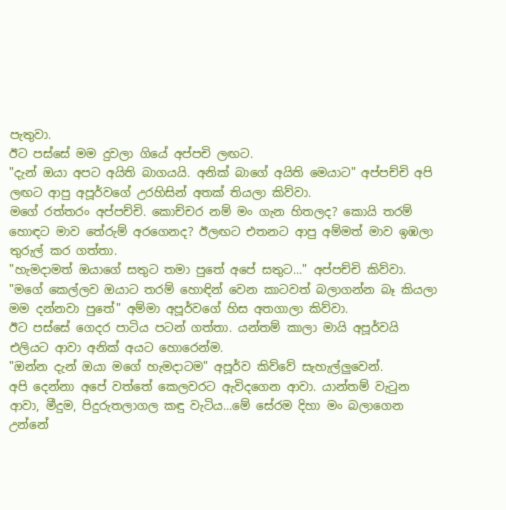පැතුවා.
ඊට පස්සේ මම දුවලා ගියේ අප්පචි ලඟට.
"දැන් ඔයා අපට අයිති බාගයයි. අනික් බාගේ අයිති මෙයාට" අප්පච්චි අපි ලඟට ආපු අපූර්වගේ උරහිසින් අතක් තියලා කිව්වා.
මගේ රත්තරං අප්පච්චි. කොච්චර නම් මං ගැන හිතලද? කොයි තරම් හොඳට මාව තේරුම් අරගෙනද? ඊලඟට එතනට ආපු අම්මත් මාව ඉඹලා තුරුල් කර ගත්තා.
"හැමදාමත් ඔයාගේ සතුට තමා පුතේ අපේ සතුට..." අප්පච්චි කිව්වා.
"මගේ කෙල්ලව ඔයාට තරම් හොඳින් වෙන කාටවත් බලාගන්න බෑ කියලා මම දන්නවා පුතේ" අම්මා අපූර්වගේ හිස අතගාලා කිව්වා.
ඊට පස්සේ ගෙදර පාටිය පටන් ගත්තා. යන්තම් කාලා මායි අපූර්වයි එලියට ආවා අනික් අයට හොරෙන්ම.
"ඔන්න දැන් ඔයා මගේ හැමදාටම" අපූර්ව කිව්වේ සැහැල්ලුවෙන්.
අපි දෙන්නා අපේ වත්තේ කෙලවරට ඇවිදගෙන ආවා. යාන්තම් වැටුන ආවා, මීදුම, පිදුරුතලාගල කඳු වැටිය...මේ සේරම දිහා මං බලාගෙන උන්නේ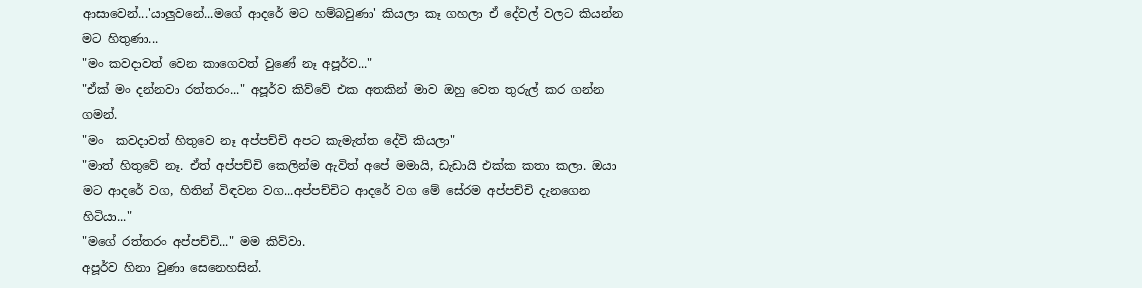ආසාවෙන්...'යාලුවනේ...මගේ ආදරේ මට හම්බවුණා' කියලා කෑ ගහලා ඒ දේවල් වලට කියන්න මට හිතුණා...
"මං කවදාවත් වෙන කාගෙවත් වුණේ නෑ අපූර්ව..."
"ඒක් මං දන්නවා රත්තරං..." අපූර්ව කිව්වේ එක අතකින් මාව ඔහු වෙත තුරුල් කර ගන්න ගමන්.
"මං  කවදාවත් හිතුවෙ නෑ අප්පච්චි අපට කැමැත්ත දේවි කියලා"
"මාත් හිතුවේ නෑ. ඒත් අප්පච්චි කෙලින්ම ඇවිත් අපේ මමායි, ඩැඩායි එක්ක කතා කලා. ඔයා මට ආදරේ වග, හිතින් විඳවන වග...අප්පච්චිට ආදරේ වග මේ සේරම අප්පච්චි දැනගෙන හිටියා..."
"මගේ රත්තරං අප්පච්චි..." මම කිව්වා.
අපූර්ව හිනා වුණා සෙනෙහසින්.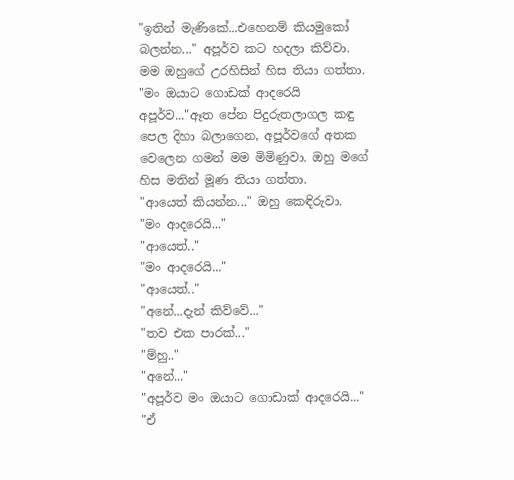"ඉතින් මැණිකේ...එහෙනම් කියමුකෝ බලන්න..." අපූර්ව කට හදලා කිව්වා.
මම ඔහුගේ උරහිසින් හිස තියා ගත්තා.
"මං ඔයාට ගොඩක් ආදරෙයි අපූර්ව..."ඈත පේන පිදුරුතලාගල කඳු පෙල දිහා බලාගෙන, අපූර්වගේ අතක වෙලෙන ගමන් මම මිමිණුවා. ඔහු මගේ හිස මතින් මූණ තියා ගත්තා.
"ආයෙත් කියන්න..." ඔහු කෙඳිරුවා.
"මං ආදරෙයි..."
"ආයෙත්.."
"මං ආදරෙයි..."
"ආයෙත්.."
"අනේ...දැන් කිව්වේ..."
"තව එක පාරක්..."
"ම්හු.."
"අනේ..."
"අපූර්ව මං ඔයාට ගොඩාක් ආදරෙයි..."
"ඒ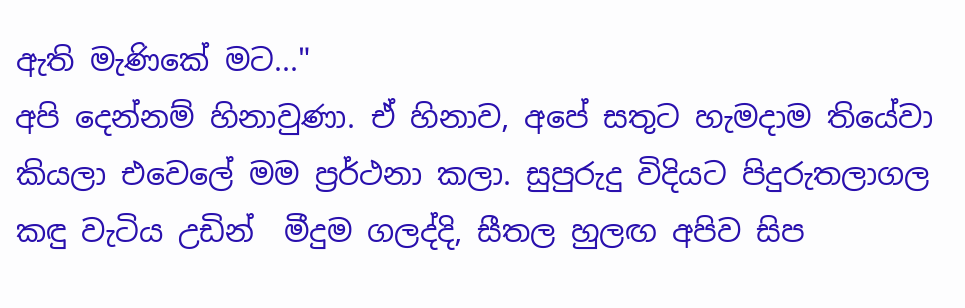ඇති මැණිකේ මට..."
අපි දෙන්නම් හිනාවුණා. ඒ හිනාව, අපේ සතුට හැමදාම තියේවා කියලා එවෙලේ මම ප්‍රර්ථනා කලා. සුපුරුදු විදියට පිදුරුතලාගල කඳු වැටිය උඩින්  මීදුම ගලද්දි, සීතල හුලඟ අපිව සිප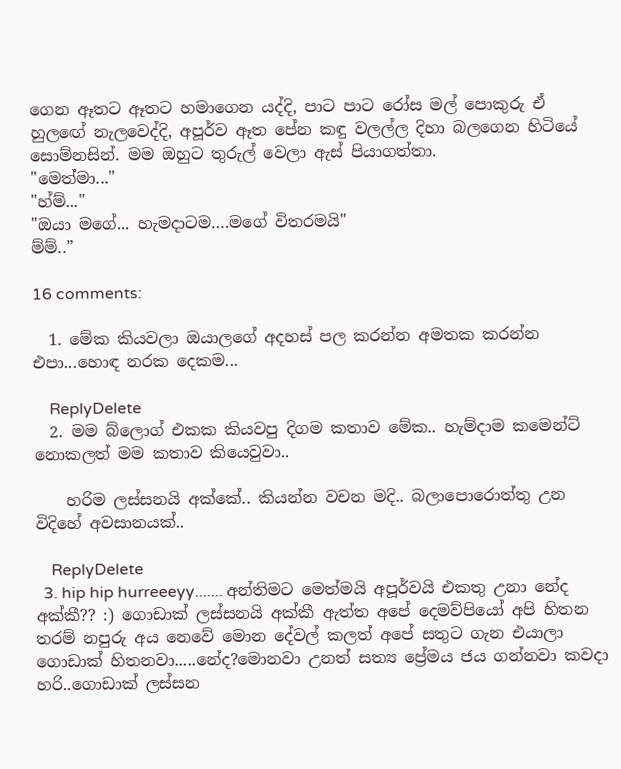ගෙන ඈතට ඈතට හමාගෙන යද්දි, පාට පාට රෝස මල් පොකුරු ඒ හුලඟේ නැලවෙද්දි, අපූර්ව ඈත පේන කඳු වලල්ල දිහා බලගෙන හිටියේ සොම්නසින්. මම ඔහුට තුරුල් වෙලා ඇස් පියාගත්තා.
"මෙත්මා..."
"හ්ම්..."
"ඔයා මගේ... හැමදාටම….මගේ විතරමයි"
ම්ම්..”

16 comments:

  1. මේක කියවලා ඔයාලගේ අදහස් පල කරන්න අමතක කරන්න එපා...හොඳ නරක දෙකම...

    ReplyDelete
  2. මම බ්ලොග් එකක කියවපු දිගම කතාව මේක.. හැම්දාම කමෙන්ට් නොකලත් මම කතාව කියෙවුවා..

    හරිම ලස්සනයි අක්කේ.. කියන්න වචන මදි.. බලාපොරොත්තු උන විදිහේ අවසානයක්..

    ReplyDelete
  3. hip hip hurreeeyy....... අන්තිමට මෙත්මයි අපූර්වයි එකතු උනා නේද අක්කී?? :) ගොඩාක් ලස්සනයි අක්කී ඇත්ත අපේ දෙමව්පියෝ අපි හිතන තරම් නපුරු අය නෙවේ මොන දේවල් කලත් අපේ සතුට ගැන එයාලා ගොඩාක් හිතනවා.....නේද?මොනවා උනත් සත්‍ය ප්‍රේමය ජය ගන්නවා කවදා හරි..ගොඩාක් ලස්සන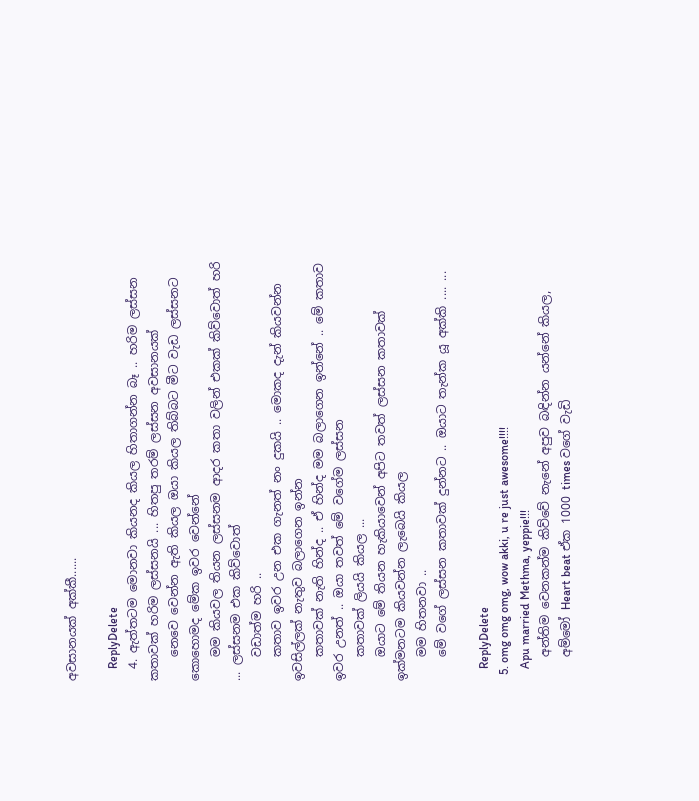අවසානයක් අක්කී......

    ReplyDelete
  4. ඇත්තටම මොනවා කියනද කියල හිතාගන්න බෑ .. හරිම ලස්සන කතාවක් හරිම ලස්සනයි ... හිතපු තරම් ලස්සන අවසානයක්
    නෙවෙ වෙන්න ඇති කියල ඔයා කියල තිබ්බට මීට වැඩ ලස්සනට කොහොමද මේක ඉවර වෙන්නේ
    මම කියවල තියන ලස්සනම ආදර කතා වලින් එකක් කිව්වොත් හරි ... ලස්සනම එක කිව්වොත්
    වඩාත්ම හරි ..
    කතාව ඉවර උන එක ගැනත් නං දුකයි .. මොකද දැන් කියවන්න ඉවසිල්ලක් නැතුව බලාගෙන ඉන්න
    කතාවක් නැති හින්ද .. ඒ හින්ද මම බලාගෙන ඉන්නේ .. මේ කතාව ඉවර උනත් .. ඔයා තවත් මේ වගේම ලස්සන
    කතාවක් ලියයි කියල ...
    ඔයාට මේ තියන හැකියාවෙන් අපිට තවත් ලස්සන කතාවක් ඉක්මනටම කියවන්න ලැබෙයි කියල
    මම හිතනවා ..
    මේ වගේ ලස්සන කතාවක් දුන්නට .. ඔයාට තැන්ක යූ අක්කි .... ...

    ReplyDelete
  5. omg omg omg, wow akki, u re just awesome!!!!
    Apu married Methma, yeppie!!!
    අන්තිම වෙනකන්ම කිව්වේ නැනේ අපුව බඳින්න යන්නේ කියල,
    අම්මෝ Heart beat ඒක 1000 times වගේ වැඩි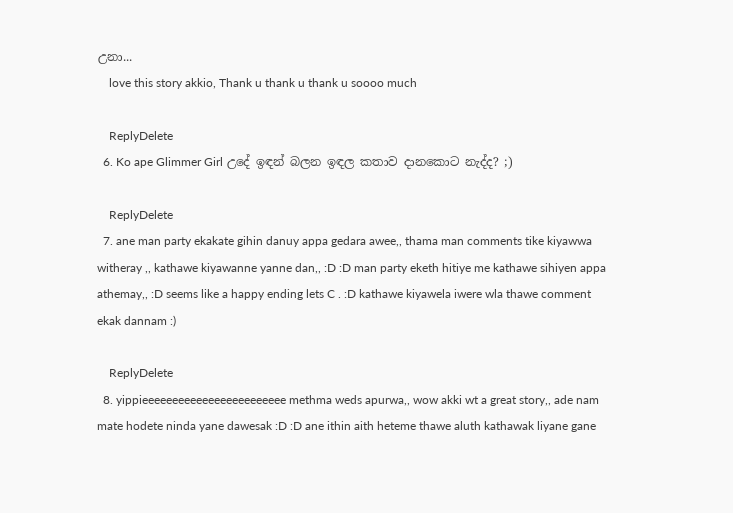උනා...
    love this story akkio, Thank u thank u thank u soooo much

    ReplyDelete
  6. Ko ape Glimmer Girl උදේ ඉඳන් බලන ඉඳල කතාව දානකොට නැද්ද? ;)

    ReplyDelete
  7. ane man party ekakate gihin danuy appa gedara awee,, thama man comments tike kiyawwa witheray ,, kathawe kiyawanne yanne dan,, :D :D man party eketh hitiye me kathawe sihiyen appa athemay,, :D seems like a happy ending lets C . :D kathawe kiyawela iwere wla thawe comment ekak dannam :)

    ReplyDelete
  8. yippieeeeeeeeeeeeeeeeeeeeeeee methma weds apurwa,, wow akki wt a great story,, ade nam mate hodete ninda yane dawesak :D :D ane ithin aith heteme thawe aluth kathawak liyane gane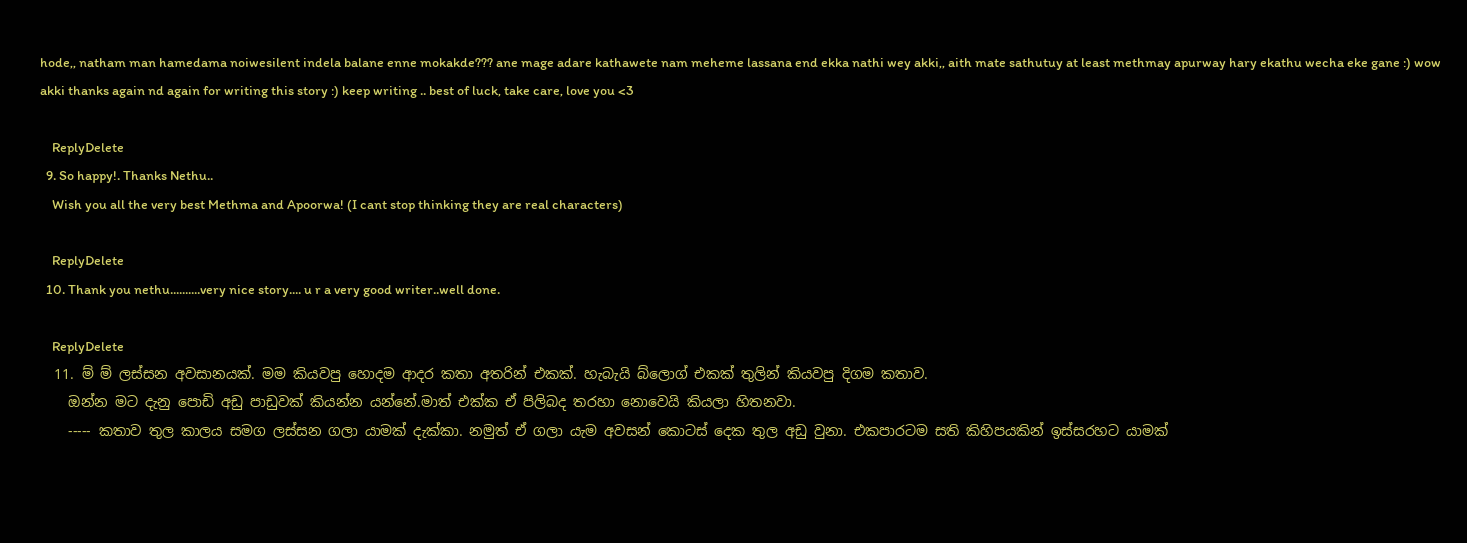hode,, natham man hamedama noiwesilent indela balane enne mokakde??? ane mage adare kathawete nam meheme lassana end ekka nathi wey akki,, aith mate sathutuy at least methmay apurway hary ekathu wecha eke gane :) wow akki thanks again nd again for writing this story :) keep writing .. best of luck, take care, love you <3

    ReplyDelete
  9. So happy!. Thanks Nethu..
    Wish you all the very best Methma and Apoorwa! (I cant stop thinking they are real characters)

    ReplyDelete
  10. Thank you nethu..........very nice story.... u r a very good writer..well done.

    ReplyDelete
  11. ම් ම් ලස්සන අවසානයක්. මම කියවපු හොදම ආදර කතා අතරින් එකක්. හැබැයි බ්ලොග් එකක් තුලින් කියවපු දිගම කතාව.
    ඔන්න මට දැනු පොඩි අඩු පාඩුවක් කියන්න යන්නේ.මාත් එක්ක ඒ පිලිබද තරහා නොවෙයි කියලා හිතනවා.
    ----- කතාව තුල කාලය සමග ලස්සන ගලා යාමක් දැක්කා. නමුත් ඒ ගලා යැම අවසන් කොටස් දෙක තුල අඩු වුනා. එකපාරටම සති කිහිපයකින් ඉස්සරහට යාමක්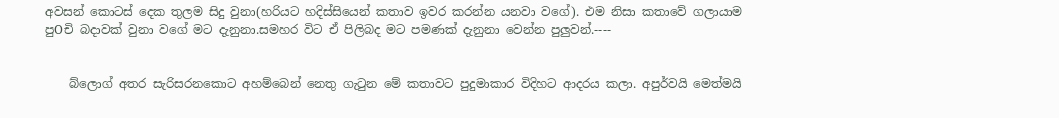අවසන් කොටස් දෙක තුලම සිදු වුනා(හරියට හදිස්සියෙන් කතාව ඉවර කරන්න යනවා වගේ). එම නිසා කතාවේ ගලායාම පුOචි බදාවක් වුනා වගේ මට දැනුනා.සමහර විට ඒ පිලිබද මට පමණක් දැනුනා වෙන්න පුලුවන්.----


    බ්ලොග් අතර සැරිසරනකොට අහම්බෙන් නෙතු ගැටුන මේ කතාවට පුදුමාකාර විදිහට ආදරය කලා. අපුර්වයි මෙත්මයි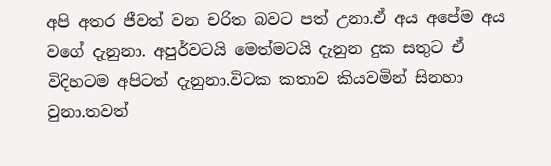අපි අතර ජීවත් වන චරිත බවට පත් උනා.ඒ අය අපේම අය වගේ දැනුනා. අපුර්වටයි මෙත්මටයි දැනුන දුක සතුට ඒ විදිහටම අපිටත් දැනුනා.විටක කතාව කියවමින් සිනහා වුනා.තවත්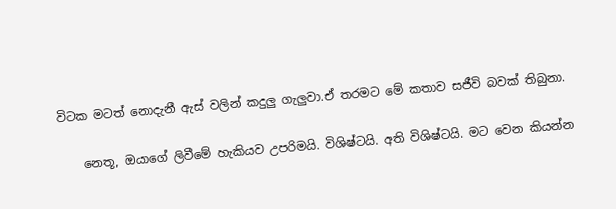විටක මටත් නොදැනී ඇස් වලින් කදුලු ගැලුවා.ඒ තරමට මේ කතාව සජීවි බවක් තිබුනා.

    නෙතූ, ඔයාගේ ලිවීමේ හැකියව උපරිමයි. විශිෂ්ටයි. අති විශිෂ්ටයි. මට වෙන කියන්න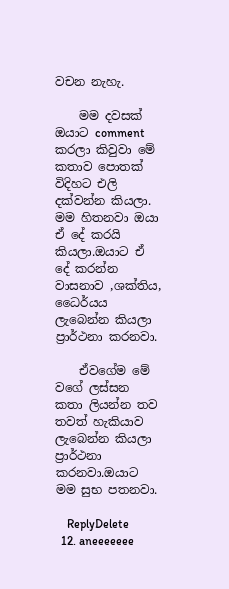වචන නැහැ.

    මම දවසක් ඔයාට comment කරලා කිවුවා මේ කතාව පොතක් විදිහට එලි දක්වන්න කියලා. මම හිතනවා ඔයා ඒ දේ කරයි කියලා.ඔයාට ඒ දේ කරන්න වාසනාව ,ශක්තිය, ධෛර්යය ලැබෙන්න කියලා ප්‍රාර්ථනා කරනවා.

    ඒවගේම මේ වගේ ලස්සන කතා ලියන්න තව තවත් හැකියාව ලැබෙන්න කියලා ප්‍රාර්ථනා කරනවා.ඔයාට මම සුභ පතනවා.

    ReplyDelete
  12. aneeeeeee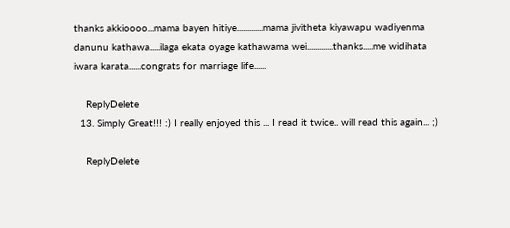thanks akkioooo...mama bayen hitiye.............mama jivitheta kiyawapu wadiyenma danunu kathawa.....ilaga ekata oyage kathawama wei.............thanks.....me widihata iwara karata......congrats for marriage life......

    ReplyDelete
  13. Simply Great!!! :) I really enjoyed this ... I read it twice.. will read this again... ;)

    ReplyDelete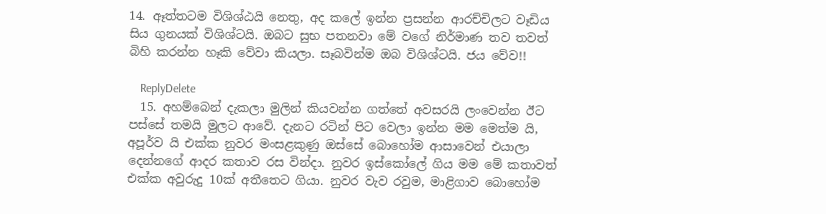14. ඈත්තටම විශිශ්ඨයි නෙතු, අද කලේ ඉන්න ප්‍රසන්න ආරච්චිලට වෑඩිය සිය ගුනයක් විශිශ්ටයි. ඔබට සුභ පතනවා මේ වගේ නිර්මාණ තව තවත් බිහි කරන්න හෑකි වේවා කියලා. සෑබවින්ම ඔබ විශිශ්ටයි. ජය වේව!!

    ReplyDelete
  15. අහම්බෙන් දැකලා මුලින් කියවන්න ගත්තේ අවසරයි ලංවෙන්න ඊට පස්සේ තමයි මුලට ආවේ. දැනට රටින් පිට වෙලා ඉන්න මම මෙත්ම යි, අපූර්ව යි එක්ක නුවර මංසළකුණු ඔස්සේ බොහෝම ආසාවෙන් එයාලා දෙන්නගේ ආදර කතාව රස වින්දා. නුවර ඉස්කෝලේ ගිය මම මේ කතාවත් එක්ක අවුරුදු 10ක් අතීතෙට ගියා. නුවර වැව රවුම, මාළිගාව බොහෝම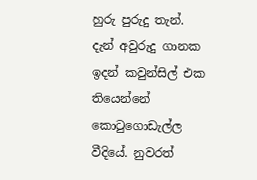හුරු පුරුදු තැන්. දැන් අවුරුදු ගානක ඉදන් කවුන්සිල් එක තියෙන්නේ කොටුගොඩැල්ල වීදියේ. නුවරත්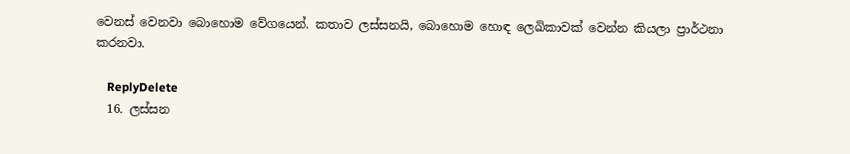වෙනස් වෙනවා බොහොම වේගයෙන්. කතාව ලස්සනයි, බොහොම හොඳ ලෙඛිකාවක් වෙන්න කියලා ප්‍රාර්ථනා කරනවා.

    ReplyDelete
  16. ලස්සන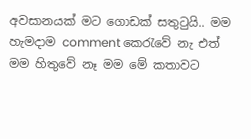අවසානයක් මට ගොඩක් සතුටුයි.. මම හැමදාම comment කෙරැවේ නැ එත් මම හිතුවේ නෑ මම මේ කතාවට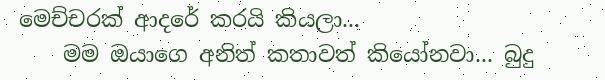මෙච්චරක් ආදරේ කරයි කියලා...
    මම ඔයාගෙ අනිත් කතාවත් කියෝනවා... බුදු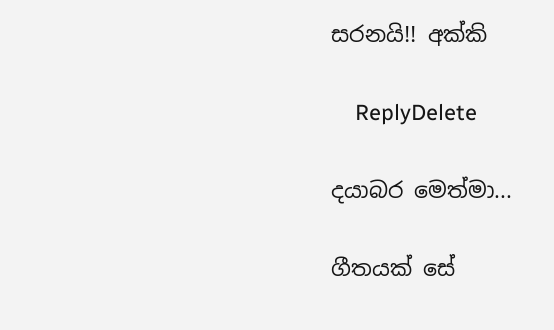සරනයි!! අක්කි

    ReplyDelete

දයාබර මෙත්මා...

ගීතයක් සේ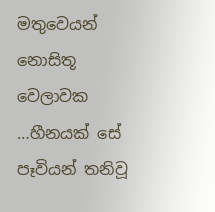මතුවෙයන් නොසිතූ වෙලාවක
…හීනයක් සේ පෑවියන් තනිවූ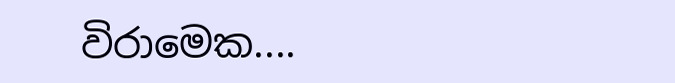විරාමෙක....